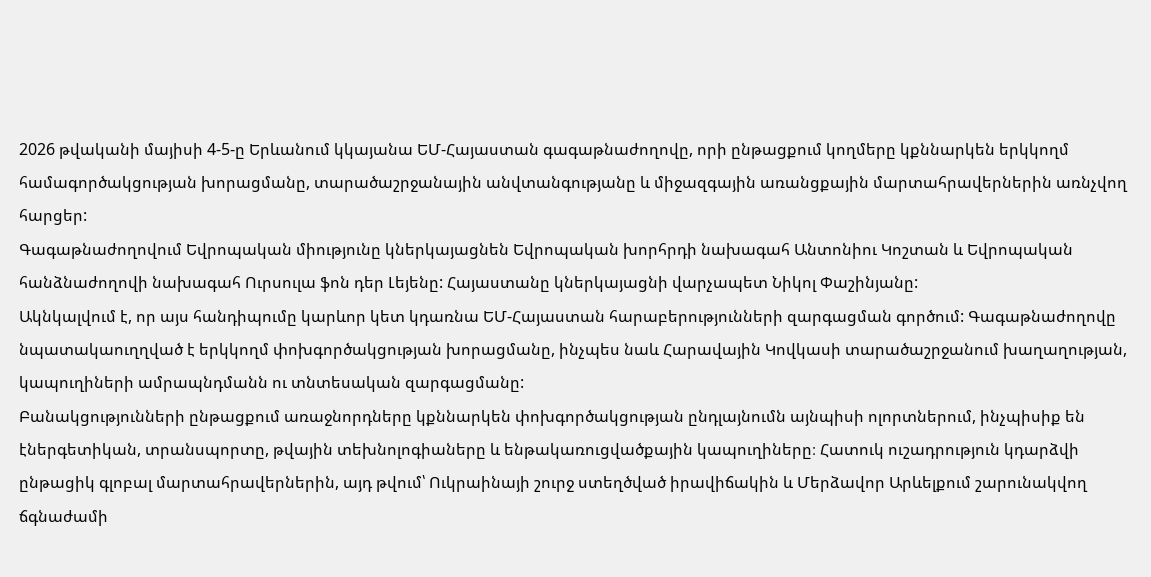2026 թվականի մայիսի 4-5-ը Երևանում կկայանա ԵՄ-Հայաստան գագաթնաժողովը, որի ընթացքում կողմերը կքննարկեն երկկողմ համագործակցության խորացմանը, տարածաշրջանային անվտանգությանը և միջազգային առանցքային մարտահրավերներին առնչվող հարցեր:
Գագաթնաժողովում Եվրոպական միությունը կներկայացնեն Եվրոպական խորհրդի նախագահ Անտոնիու Կոշտան և Եվրոպական հանձնաժողովի նախագահ Ուրսուլա ֆոն դեր Լեյենը: Հայաստանը կներկայացնի վարչապետ Նիկոլ Փաշինյանը:
Ակնկալվում է, որ այս հանդիպումը կարևոր կետ կդառնա ԵՄ-Հայաստան հարաբերությունների զարգացման գործում: Գագաթնաժողովը նպատակաուղղված է երկկողմ փոխգործակցության խորացմանը, ինչպես նաև Հարավային Կովկասի տարածաշրջանում խաղաղության, կապուղիների ամրապնդմանն ու տնտեսական զարգացմանը:
Բանակցությունների ընթացքում առաջնորդները կքննարկեն փոխգործակցության ընդլայնումն այնպիսի ոլորտներում, ինչպիսիք են էներգետիկան, տրանսպորտը, թվային տեխնոլոգիաները և ենթակառուցվածքային կապուղիները։ Հատուկ ուշադրություն կդարձվի ընթացիկ գլոբալ մարտահրավերներին, այդ թվում՝ Ուկրաինայի շուրջ ստեղծված իրավիճակին և Մերձավոր Արևելքում շարունակվող ճգնաժամի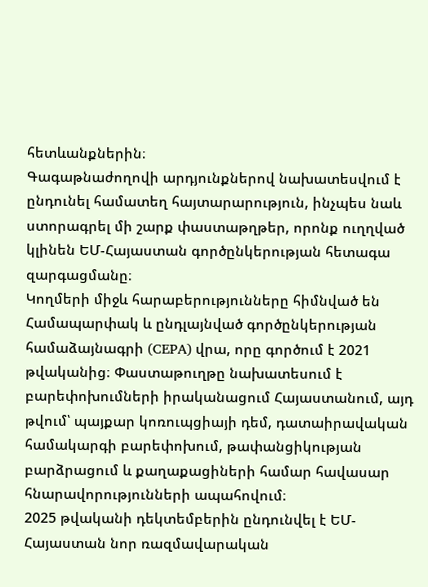հետևանքներին։
Գագաթնաժողովի արդյունքներով նախատեսվում է ընդունել համատեղ հայտարարություն, ինչպես նաև ստորագրել մի շարք փաստաթղթեր, որոնք ուղղված կլինեն ԵՄ-Հայաստան գործընկերության հետագա զարգացմանը։
Կողմերի միջև հարաբերությունները հիմնված են Համապարփակ և ընդլայնված գործընկերության համաձայնագրի (CEPA) վրա, որը գործում է 2021 թվականից։ Փաստաթուղթը նախատեսում է բարեփոխումների իրականացում Հայաստանում, այդ թվում՝ պայքար կոռուպցիայի դեմ, դատաիրավական համակարգի բարեփոխում, թափանցիկության բարձրացում և քաղաքացիների համար հավասար հնարավորությունների ապահովում։
2025 թվականի դեկտեմբերին ընդունվել է ԵՄ-Հայաստան նոր ռազմավարական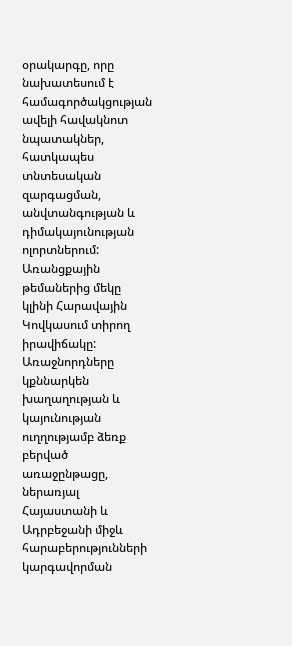օրակարգը, որը նախատեսում է համագործակցության ավելի հավակնոտ նպատակներ, հատկապես տնտեսական զարգացման, անվտանգության և դիմակայունության ոլորտներում:
Առանցքային թեմաներից մեկը կլինի Հարավային Կովկասում տիրող իրավիճակը: Առաջնորդները կքննարկեն խաղաղության և կայունության ուղղությամբ ձեռք բերված առաջընթացը, ներառյալ Հայաստանի և Ադրբեջանի միջև հարաբերությունների կարգավորման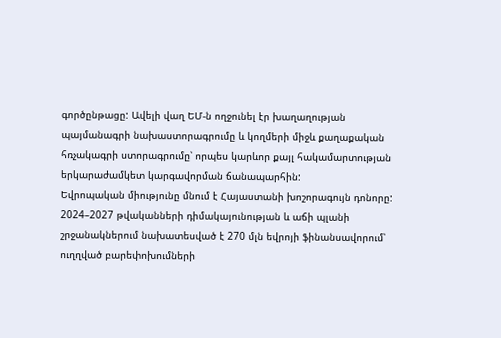գործընթացը: Ավելի վաղ ԵՄ-ն ողջունել էր խաղաղության պայմանագրի նախաստորագրումը և կողմերի միջև քաղաքական հռչակագրի ստորագրումը՝ որպես կարևոր քայլ հակամարտության երկարաժամկետ կարգավորման ճանապարհին:
Եվրոպական միությունը մնում է Հայաստանի խոշորագույն դոնորը: 2024–2027 թվականների դիմակայունության և աճի պլանի շրջանակներում նախատեսված է 270 մլն եվրոյի ֆինանսավորում՝ ուղղված բարեփոխումների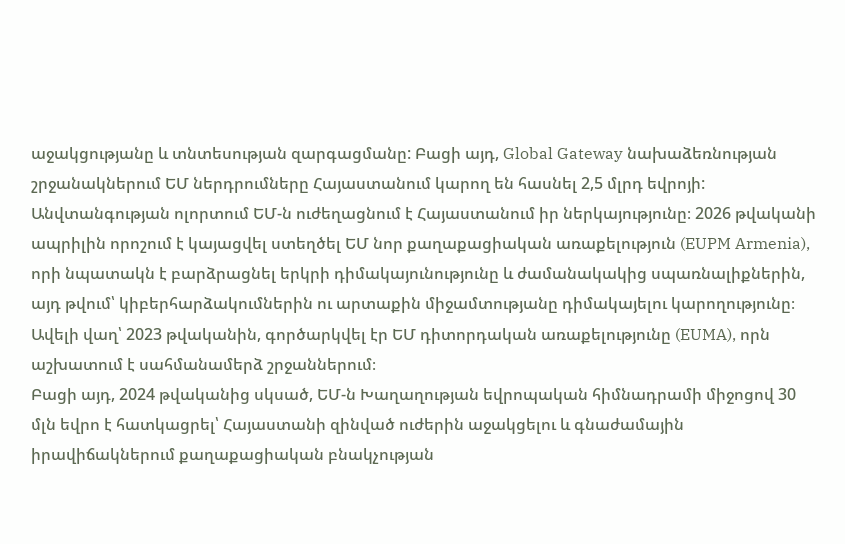աջակցությանը և տնտեսության զարգացմանը: Բացի այդ, Global Gateway նախաձեռնության շրջանակներում ԵՄ ներդրումները Հայաստանում կարող են հասնել 2,5 մլրդ եվրոյի:
Անվտանգության ոլորտում ԵՄ-ն ուժեղացնում է Հայաստանում իր ներկայությունը։ 2026 թվականի ապրիլին որոշում է կայացվել ստեղծել ԵՄ նոր քաղաքացիական առաքելություն (EUPM Armenia), որի նպատակն է բարձրացնել երկրի դիմակայունությունը և ժամանակակից սպառնալիքներին, այդ թվում՝ կիբերհարձակումներին ու արտաքին միջամտությանը դիմակայելու կարողությունը։ Ավելի վաղ՝ 2023 թվականին, գործարկվել էր ԵՄ դիտորդական առաքելությունը (EUMA), որն աշխատում է սահմանամերձ շրջաններում։
Բացի այդ, 2024 թվականից սկսած, ԵՄ-ն Խաղաղության եվրոպական հիմնադրամի միջոցով 30 մլն եվրո է հատկացրել՝ Հայաստանի զինված ուժերին աջակցելու և գնաժամային իրավիճակներում քաղաքացիական բնակչության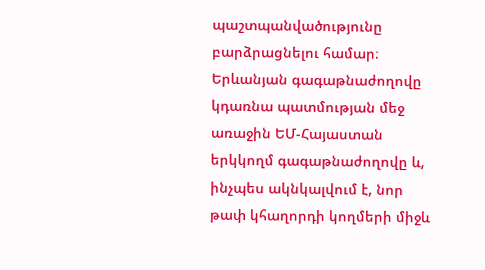պաշտպանվածությունը բարձրացնելու համար։
Երևանյան գագաթնաժողովը կդառնա պատմության մեջ առաջին ԵՄ-Հայաստան երկկողմ գագաթնաժողովը և, ինչպես ակնկալվում է, նոր թափ կհաղորդի կողմերի միջև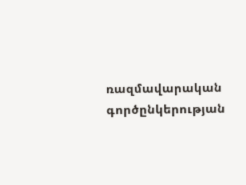ռազմավարական գործընկերության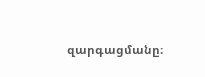զարգացմանը։